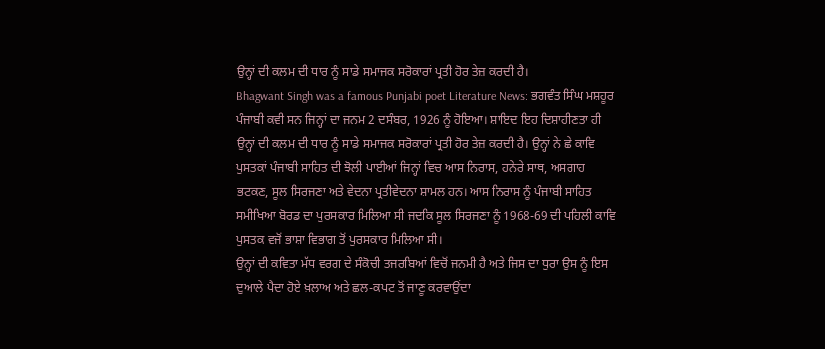ਉਨ੍ਹਾਂ ਦੀ ਕਲਮ ਦੀ ਧਾਰ ਨੂੰ ਸਾਡੇ ਸਮਾਜਕ ਸਰੋਕਾਰਾਂ ਪ੍ਰਤੀ ਹੋਰ ਤੇਜ਼ ਕਰਦੀ ਹੈ।
Bhagwant Singh was a famous Punjabi poet Literature News: ਭਗਵੰਤ ਸਿੰਘ ਮਸ਼ਹੂਰ ਪੰਜਾਬੀ ਕਵੀ ਸਨ ਜਿਨ੍ਹਾਂ ਦਾ ਜਨਮ 2 ਦਸੰਬਰ, 1926 ਨੂੰ ਹੋਇਆ। ਸ਼ਾਇਦ ਇਹ ਦਿਸ਼ਾਹੀਣਤਾ ਹੀ ਉਨ੍ਹਾਂ ਦੀ ਕਲਮ ਦੀ ਧਾਰ ਨੂੰ ਸਾਡੇ ਸਮਾਜਕ ਸਰੋਕਾਰਾਂ ਪ੍ਰਤੀ ਹੋਰ ਤੇਜ਼ ਕਰਦੀ ਹੈ। ਉਨ੍ਹਾਂ ਨੇ ਛੇ ਕਾਵਿ ਪੁਸਤਕਾਂ ਪੰਜਾਬੀ ਸਾਹਿਤ ਦੀ ਝੋਲੀ ਪਾਈਆਂ ਜਿਨ੍ਹਾਂ ਵਿਚ ਆਸ ਨਿਰਾਸ, ਹਨੇਰੇ ਸਾਥ, ਅਸਗਾਹ ਭਟਕਣ, ਸੂਲ ਸਿਰਜਣਾ ਅਤੇ ਵੇਦਨਾ ਪ੍ਰਤੀਵੇਦਨਾ ਸ਼ਾਮਲ ਹਨ। ਆਸ ਨਿਰਾਸ ਨੂੰ ਪੰਜਾਬੀ ਸਾਹਿਤ ਸਮੀਖਿਆ ਬੋਰਡ ਦਾ ਪੁਰਸਕਾਰ ਮਿਲਿਆ ਸੀ ਜਦਕਿ ਸੂਲ ਸਿਰਜਣਾ ਨੂੰ 1968-69 ਦੀ ਪਹਿਲੀ ਕਾਵਿ ਪੁਸਤਕ ਵਜੋਂ ਭਾਸ਼ਾ ਵਿਭਾਗ ਤੋਂ ਪੁਰਸਕਾਰ ਮਿਲਿਆ ਸੀ।
ਉਨ੍ਹਾਂ ਦੀ ਕਵਿਤਾ ਮੱਧ ਵਰਗ ਦੇ ਸੰਕੋਚੀ ਤਜਰਬਿਆਂ ਵਿਚੋਂ ਜਨਮੀ ਹੈ ਅਤੇ ਜਿਸ ਦਾ ਧੁਰਾ ਉਸ ਨੂੰ ਇਸ ਦੁਆਲੇ ਪੈਦਾ ਹੋਏ ਖ਼ਲਾਅ ਅਤੇ ਛਲ-ਕਪਟ ਤੋਂ ਜਾਣੂ ਕਰਵਾਉਂਦਾ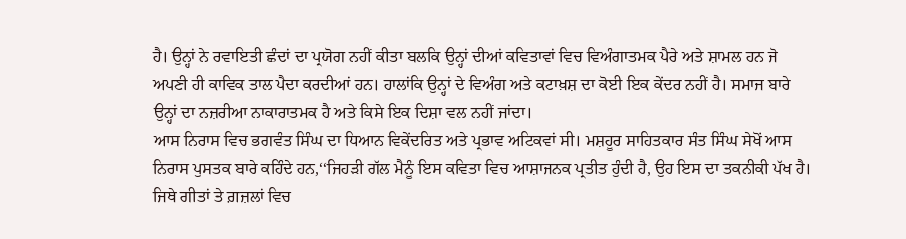ਹੈ। ਉਨ੍ਹਾਂ ਨੇ ਰਵਾਇਤੀ ਛੰਦਾਂ ਦਾ ਪ੍ਰਯੋਗ ਨਹੀਂ ਕੀਤਾ ਬਲਕਿ ਉਨ੍ਹਾਂ ਦੀਆਂ ਕਵਿਤਾਵਾਂ ਵਿਚ ਵਿਅੰਗਾਤਮਕ ਪੈਰੇ ਅਤੇ ਸ਼ਾਮਲ ਹਨ ਜੋ ਅਪਣੀ ਹੀ ਕਾਵਿਕ ਤਾਲ ਪੈਦਾ ਕਰਦੀਆਂ ਹਨ। ਹਾਲਾਂਕਿ ਉਨ੍ਹਾਂ ਦੇ ਵਿਅੰਗ ਅਤੇ ਕਟਾਖ਼ਸ਼ ਦਾ ਕੋਈ ਇਕ ਕੇਂਦਰ ਨਹੀਂ ਹੈ। ਸਮਾਜ ਬਾਰੇ ਉਨ੍ਹਾਂ ਦਾ ਨਜ਼ਰੀਆ ਨਾਕਾਰਾਤਮਕ ਹੈ ਅਤੇ ਕਿਸੇ ਇਕ ਦਿਸ਼ਾ ਵਲ ਨਹੀਂ ਜਾਂਦਾ।
ਆਸ ਨਿਰਾਸ ਵਿਚ ਭਗਵੰਤ ਸਿੰਘ ਦਾ ਧਿਆਨ ਵਿਕੇਂਦਰਿਤ ਅਤੇ ਪ੍ਰਭਾਵ ਅਟਿਕਵਾਂ ਸੀ। ਮਸ਼ਹੂਰ ਸਾਹਿਤਕਾਰ ਸੰਤ ਸਿੰਘ ਸੇਖੋਂ ਆਸ ਨਿਰਾਸ ਪੁਸਤਕ ਬਾਰੇ ਕਹਿੰਦੇ ਹਨ,‘‘ਜਿਹੜੀ ਗੱਲ ਮੈਨੂੰ ਇਸ ਕਵਿਤਾ ਵਿਚ ਆਸ਼ਾਜਨਕ ਪ੍ਰਤੀਤ ਹੁੰਦੀ ਹੈ, ਉਹ ਇਸ ਦਾ ਤਕਨੀਕੀ ਪੱਖ ਹੈ। ਜਿਥੇ ਗੀਤਾਂ ਤੇ ਗ਼ਜ਼ਲਾਂ ਵਿਚ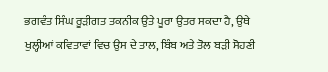ਭਗਵੰਤ ਸਿੰਘ ਰੂੜੀਗਤ ਤਕਨੀਕ ਉਤੇ ਪੂਰਾ ਉਤਰ ਸਕਦਾ ਹੈ, ਉਥੇ ਖੁਲ੍ਹੀਆਂ ਕਵਿਤਾਵਾਂ ਵਿਚ ਉਸ ਦੇ ਤਾਲ, ਬਿੰਬ ਅਤੇ ਤੋਲ ਬੜੀ ਸੋਹਣੀ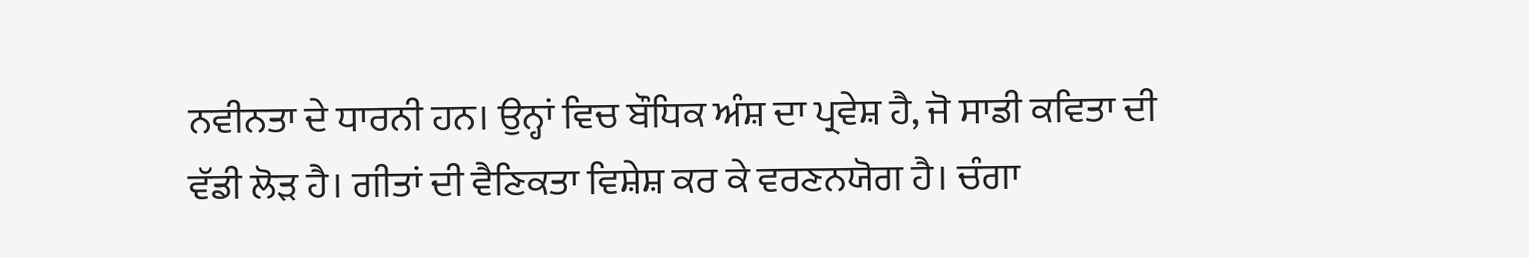ਨਵੀਨਤਾ ਦੇ ਧਾਰਨੀ ਹਨ। ਉਨ੍ਹਾਂ ਵਿਚ ਬੌਧਿਕ ਅੰਸ਼ ਦਾ ਪ੍ਰਵੇਸ਼ ਹੈ, ਜੋ ਸਾਡੀ ਕਵਿਤਾ ਦੀ ਵੱਡੀ ਲੋੜ ਹੈ। ਗੀਤਾਂ ਦੀ ਵੈਣਿਕਤਾ ਵਿਸ਼ੇਸ਼ ਕਰ ਕੇ ਵਰਣਨਯੋਗ ਹੈ। ਚੰਗਾ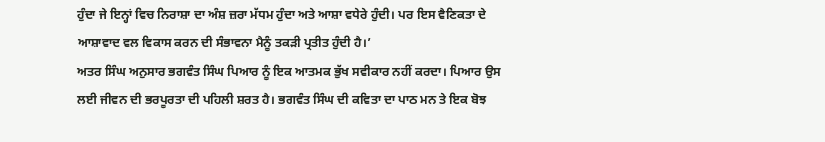ਹੁੰਦਾ ਜੇ ਇਨ੍ਹਾਂ ਵਿਚ ਨਿਰਾਸ਼ਾ ਦਾ ਅੰਸ਼ ਜ਼ਰਾ ਮੱਧਮ ਹੁੰਦਾ ਅਤੇ ਆਸ਼ਾ ਵਧੇਰੇ ਹੁੰਦੀ। ਪਰ ਇਸ ਵੈਣਿਕਤਾ ਦੇ ਆਸ਼ਾਵਾਦ ਵਲ ਵਿਕਾਸ ਕਰਨ ਦੀ ਸੰਭਾਵਨਾ ਮੈਨੂੰ ਤਕੜੀ ਪ੍ਰਤੀਤ ਹੁੰਦੀ ਹੈ।’
ਅਤਰ ਸਿੰਘ ਅਨੁਸਾਰ ਭਗਵੰਤ ਸਿੰਘ ਪਿਆਰ ਨੂੰ ਇਕ ਆਤਮਕ ਭੁੱਖ ਸਵੀਕਾਰ ਨਹੀਂ ਕਰਦਾ। ਪਿਆਰ ਉਸ ਲਈ ਜੀਵਨ ਦੀ ਭਰਪੂਰਤਾ ਦੀ ਪਹਿਲੀ ਸ਼ਰਤ ਹੈ। ਭਗਵੰਤ ਸਿੰਘ ਦੀ ਕਵਿਤਾ ਦਾ ਪਾਠ ਮਨ ਤੇ ਇਕ ਬੋਝ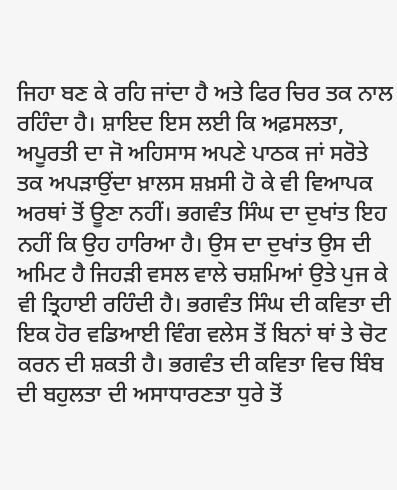ਜਿਹਾ ਬਣ ਕੇ ਰਹਿ ਜਾਂਦਾ ਹੈ ਅਤੇ ਫਿਰ ਚਿਰ ਤਕ ਨਾਲ ਰਹਿੰਦਾ ਹੈ। ਸ਼ਾਇਦ ਇਸ ਲਈ ਕਿ ਅਫ਼ਸਲਤਾ, ਅਪੂਰਤੀ ਦਾ ਜੋ ਅਹਿਸਾਸ ਅਪਣੇ ਪਾਠਕ ਜਾਂ ਸਰੋਤੇ ਤਕ ਅਪੜਾਉਂਦਾ ਖ਼ਾਲਸ ਸ਼ਖ਼ਸੀ ਹੋ ਕੇ ਵੀ ਵਿਆਪਕ ਅਰਥਾਂ ਤੋਂ ਊਣਾ ਨਹੀਂ। ਭਗਵੰਤ ਸਿੰਘ ਦਾ ਦੁਖਾਂਤ ਇਹ ਨਹੀਂ ਕਿ ਉਹ ਹਾਰਿਆ ਹੈ। ਉਸ ਦਾ ਦੁਖਾਂਤ ਉਸ ਦੀ ਅਮਿਟ ਹੈ ਜਿਹੜੀ ਵਸਲ ਵਾਲੇ ਚਸ਼ਮਿਆਂ ਉਤੇ ਪੁਜ ਕੇ ਵੀ ਤ੍ਰਿਹਾਈ ਰਹਿੰਦੀ ਹੈ। ਭਗਵੰਤ ਸਿੰਘ ਦੀ ਕਵਿਤਾ ਦੀ ਇਕ ਹੋਰ ਵਡਿਆਈ ਵਿੰਗ ਵਲੇਸ ਤੋਂ ਬਿਨਾਂ ਥਾਂ ਤੇ ਚੋਟ ਕਰਨ ਦੀ ਸ਼ਕਤੀ ਹੈ। ਭਗਵੰਤ ਦੀ ਕਵਿਤਾ ਵਿਚ ਬਿੰਬ ਦੀ ਬਹੁਲਤਾ ਦੀ ਅਸਾਧਾਰਣਤਾ ਧੁਰੇ ਤੋਂ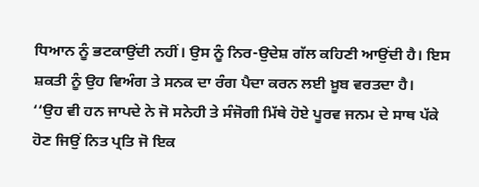ਧਿਆਨ ਨੂੰ ਭਟਕਾਉਂਦੀ ਨਹੀਂ। ਉਸ ਨੂੰ ਨਿਰ-ਉਦੇਸ਼ ਗੱਲ ਕਹਿਣੀ ਆਉਂਦੀ ਹੈ। ਇਸ ਸ਼ਕਤੀ ਨੂੰ ਉਹ ਵਿਅੰਗ ਤੇ ਸਨਕ ਦਾ ਰੰਗ ਪੈਦਾ ਕਰਨ ਲਈ ਖ਼ੂਬ ਵਰਤਦਾ ਹੈ।
‘‘ਉਹ ਵੀ ਹਨ ਜਾਪਦੇ ਨੇ ਜੋ ਸਨੇਹੀ ਤੇ ਸੰਜੋਗੀ ਮਿੱਥੇ ਹੋਏ ਪੂਰਵ ਜਨਮ ਦੇ ਸਾਥ ਪੱਕੇ
ਹੋਣ ਜਿਉਂ ਨਿਤ ਪ੍ਰਤਿ ਜੋ ਇਕ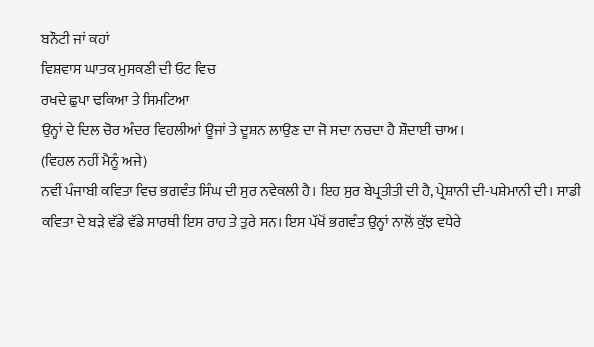ਬਨੌਟੀ ਜਾਂ ਕਹਾਂ
ਵਿਸ਼ਵਾਸ ਘਾਤਕ ਮੁਸਕਣੀ ਦੀ ਓਟ ਵਿਚ
ਰਖਦੇ ਛੁਪਾ ਢਕਿਆ ਤੇ ਸਿਮਟਿਆ
ਉਨ੍ਹਾਂ ਦੇ ਦਿਲ ਚੋਰ ਅੰਦਰ ਵਿਹਲੀਆਂ ਊਜਾਂ ਤੇ ਦੂਸ਼ਨ ਲਾਉਣ ਦਾ ਜੋ ਸਦਾ ਨਚਦਾ ਹੈ ਸ਼ੌਦਾਈ ਚਾਅ।
(ਵਿਹਲ ਨਹੀਂ ਮੈਨੂੰ ਅਜੇ)
ਨਵੀਂ ਪੰਜਾਬੀ ਕਵਿਤਾ ਵਿਚ ਭਗਵੰਤ ਸਿੰਘ ਦੀ ਸੁਰ ਨਵੇਕਲੀ ਹੈ। ਇਹ ਸੁਰ ਬੇਪ੍ਰਤੀਤੀ ਦੀ ਹੈ, ਪ੍ਰੇਸ਼ਾਨੀ ਦੀ-ਪਸ਼ੇਮਾਨੀ ਦੀ। ਸਾਡੀ ਕਵਿਤਾ ਦੇ ਬੜੇ ਵੱਡੇ ਵੱਡੇ ਸਾਰਥੀ ਇਸ ਰਾਹ ਤੇ ਤੁਰੇ ਸਨ। ਇਸ ਪੱਖੋਂ ਭਗਵੰਤ ਉਨ੍ਹਾਂ ਨਾਲੋਂ ਕੁੱਝ ਵਧੇਰੇ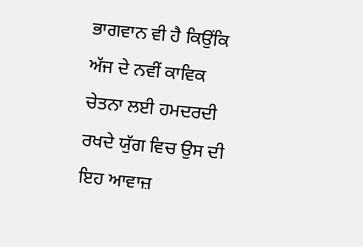ਭਾਗਵਾਨ ਵੀ ਹੈ ਕਿਉਂਕਿ ਅੱਜ ਦੇ ਨਵੀਂ ਕਾਵਿਕ ਚੇਤਨਾ ਲਈ ਹਮਦਰਦੀ ਰਖਦੇ ਯੁੱਗ ਵਿਚ ਉਸ ਦੀ ਇਹ ਆਵਾਜ਼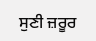ਸੁਣੀ ਜ਼ਰੂਰ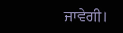ਜਾਵੇਗੀ।